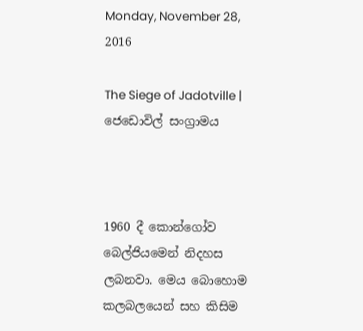Monday, November 28, 2016

The Siege of Jadotville | ජෙඩොවිල් සංග්‍රාමය



1960 දී කොන්ගෝව බෙල්ජියමෙන් නිදහස ලබනවා. මෙය බොහොම කලබලයෙන් සහ කිසිම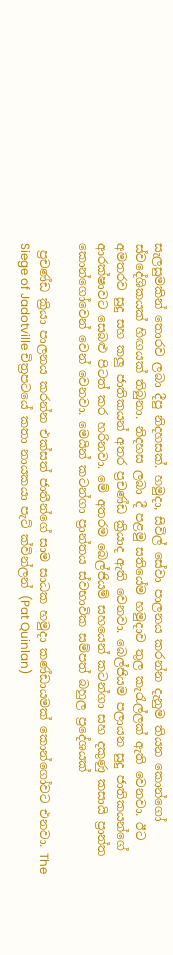සැලසුමකින් තොරව ලබා දීපු නිදහසක්. හමුදා, සිවිල් සේවා පාලනය කරන්න දැනුම තියන කොන්ගෝ ස්වදේශිකයක් හිඟයක් තිබුනා. නිදහස ලබා දී පළමු සතියේම හමුදාව තුල කැ‍රැල්ලක් ඇති වෙනවා. ඊට අමතරව සුදු සහ කලු ජාතිකයන් අතර ප්‍රචණ්ඩ ක්‍රියාද ඇති වෙනවා. බෙල්ජියම පලායන සුදු ජාතිකයන්ගේ ආරක්ෂාවට සෙබළු පිටත් කර හරිනවා. මේ අතරම බෙල්ජියම් සහයෙන් කටන්ගා සහ දකුණු කසායි ප්‍රාන්ත කොන්ගෝවෙන් වෙන් වෙනවා. මෙයින් කටන්ගා ප්‍රාන්තය ස්වභාවික සම්පත් බහුල ප්‍රදේශයක්

 ප්‍රචණ්ඩ ක්‍රියා පාලනය කරන්න එක්සත් ජාතීන්ගේ සාම සාධක හමුදා කණ්ඩායමක් කොන්ගෝවට එනවා. The Siege of Jadotville චිත්‍රපටයේ කතා නායකයා පැට් ක්වින්ලන් (Pat Quinlan)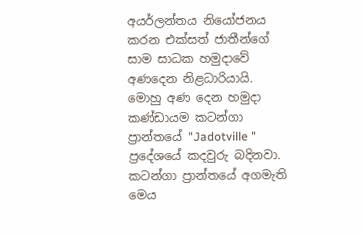අයර්ලන්තය නියෝජනය කරන එක්සත් ජාතීන්ගේ සාම සාධක හමුදාවේ අණදෙන නිළධාරියායි. මොහු අණ දෙන හමුදා කණ්ඩායම කටන්ගා ප්‍රාන්තයේ "Jadotville " ප්‍රදේශයේ කදවුරු බදිනවා. කටන්ගා ප්‍රාන්තයේ අගමැති මෙය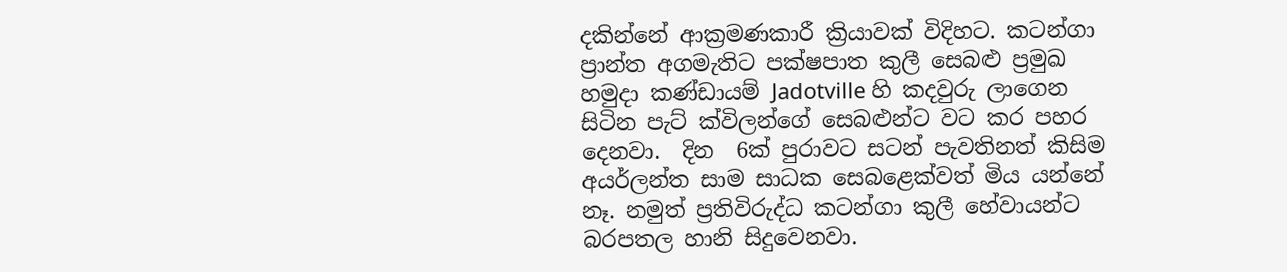දකින්නේ ආක්‍රමණකාරී ක්‍රියාවක් විදිහට. කටන්ගා ප්‍රාන්ත අගමැතිට පක්ෂපාත කුලී සෙබළු ප්‍රමුඛ හමුදා කණ්ඩායම් Jadotville හි කදවුරු ලාගෙන සිටින පැට් ක්විලන්ගේ සෙබළුන්ට වට කර පහර දෙනවා.  දින  6ක් පුරාවට සටන් පැවතිනත් කිසිම අයර්ලන්ත සාම සාධක සෙබළෙක්වත් මිය යන්නේ නෑ. නමුත් ප්‍රතිවිරුද්ධ කටන්ගා කුලී හේවායන්ට බරපතල හානි සිදුවෙනවා.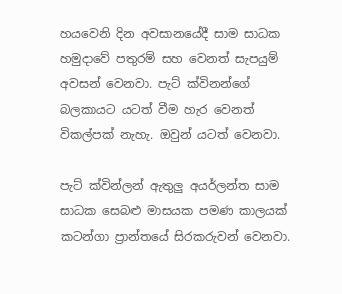හයවෙනි දින අවසානයේදී සාම සාධක හමුදාවේ පතුරම් සහ වෙනත් සැපයුම් අවසන් වෙනවා. පැට් ක්විනන්ගේ බලකායට යටත් වීම හැර වෙනත් විකල්පක් නැහැ. ඔවුන් යටත් වෙනවා.

පැට් ක්වින්ලන් ඇතුලු අයර්ලන්ත සාම සාධක සෙබළු මාසයක පමණ කාලයක් කටන්ගා ප්‍රාන්තයේ සිරකරුවන් වෙනවා.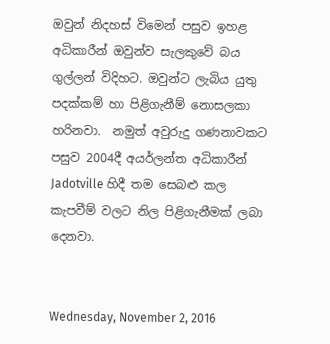ඔවුන් නිදහස් විමෙන් පසුව ඉහළ අධිකාරීන් ඔවුන්ව සැලකුවේ බය ගුල්ලන් විදිහට. ඔවුන්ට ලැබිය යුතු පදක්කම් හා පිළිගැනීම් නොසලකා හරිනවා.  නමුත් අවුරුදු ගණනාවකට පසුව 2004දී අයර්ලන්ත අධිකාරීන් Jadotville හිදී තම සෙබළු කල කැපවීම් වලට නිල පිළිගැනීමක් ලබා දෙනවා.


Wednesday, November 2, 2016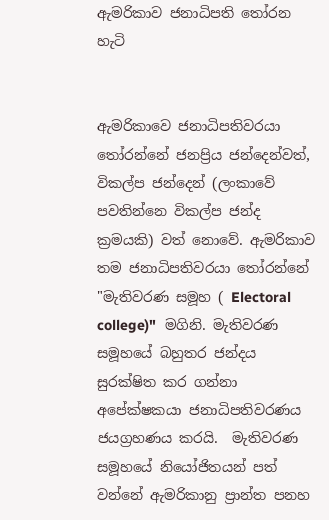ඇමරිකාව ජනාධිපති තෝරන හැටි


ඇමරිකාවෙ ජනාධිපතිවරයා තෝරන්නේ ජනප්‍රිය ජන්දෙන්වත්, විකල්ප ජන්දෙන් (ලංකාවේ පවතින්නෙ විකල්ප ජන්ද ක්‍රමයකි) වත් නොවේ. ඇමරිකාව තම ජනාධිපතිවරයා තෝරන්නේ "මැතිවරණ සමූහ ( Electoral college)"  මගිනි. මැතිවරණ සමූහයේ බහුතර ජන්දය සුරක්ෂිත කර ගන්නා අපේක්ෂකයා ජනාධිපතිවරණය ජයග්‍රහණය කරයි.  මැතිවරණ සමූහයේ නියෝජිතයන් පත් වන්නේ ඇමරිකානු ප්‍රාන්ත පනහ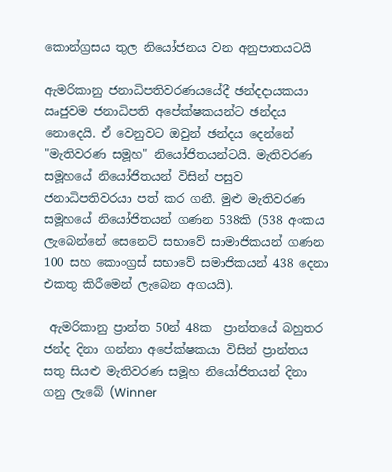කොන්ග්‍රසය තුල නියෝජනය වන අනුපාතයටයි

ඇමරිකානු ජනාධිපතිවරණයයේදී ඡන්දදායකයා ඍජුවම ජනාධිපති අපේක්ෂකයන්ට ඡන්දය නොදෙයි. ඒ වෙනුවට ඔවුන් ඡන්දය දෙන්නේ "මැතිවරණ සමූහ" නියෝජිතයන්ටයි. මැතිවරණ සමූහයේ නියෝජිතයන් විසින් පසුව ජනාධිපතිවරයා පත් කර ගනී. මුළු මැතිවරණ සමූහයේ නියෝජිතයන් ගණන 538කි (538 අංකය ලැබෙන්නේ සෙනෙට් සභාවේ සාමාජිකයන් ගණන 100 සහ කොංග්‍රස් සභාවේ සමාජිකයන් 438 දෙනා එකතු කිරීමෙන් ලැබෙන අගයයි).

 ඇමරිකානු ප්‍රාන්ත 50න් 48ක  ප්‍රාන්තයේ බහුතර ජන්ද දිනා ගන්නා අපේක්ෂකයා විසින් ප්‍රාන්තය සතු සියළු මැතිවරණ සමූහ නියෝජිතයන් දිනා ගනු ලැබේ (Winner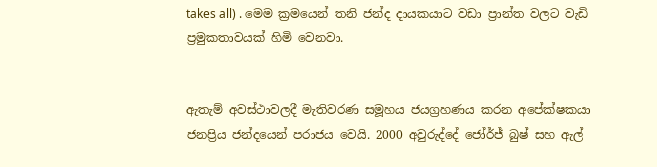takes all) . මෙම ක්‍රමයෙන් තනි ජන්ද දායකයාට වඩා ප්‍රාන්ත වලට වැඩි ප්‍රමුකතාවයක් හිමි වෙනවා.


ඇතැම් අවස්ථාවලදී මැතිවරණ සමූහය ජයග්‍රහණය කරන අපේක්ෂකයා ජනප්‍රිය ජන්දයෙන් පරාජය වෙයි. 2000 අවුරුද්දේ ජෝර්ජ් බුෂ් සහ ඇල්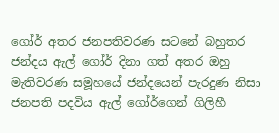ගෝර් අතර ජනපතිවරණ සටනේ බහුතර ජන්දය ඇල් ගෝර් දිනා ගත් අතර ඔහු මැතිවරණ සමූහයේ ජන්දයෙන් පැරදුණ නිසා ජනපති පදවිය ඇල් ගෝර්ගෙන් ගිලිහී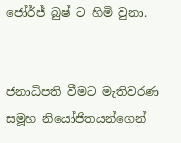ජෝර්ජ් බුෂ් ට හිමි වුනා.


ජනාධිපති වීමට මැතිවරණ සමූහ නියෝජිතයන්ගෙන්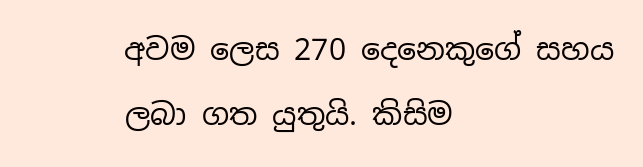අවම ලෙස 270 දෙනෙකුගේ සහය ලබා ගත යුතුයි. කිසිම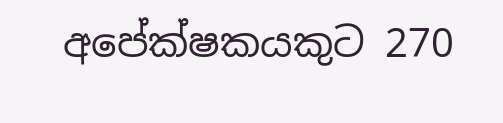අපේක්ෂකයකුට 270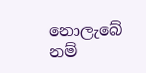නොලැබේ නම්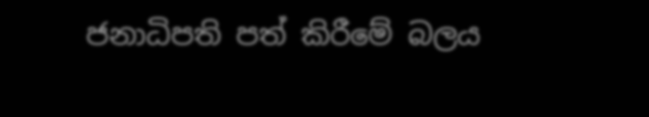ජනාධිපති පත් කිරීමේ බලය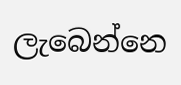ලැබෙන්නෙ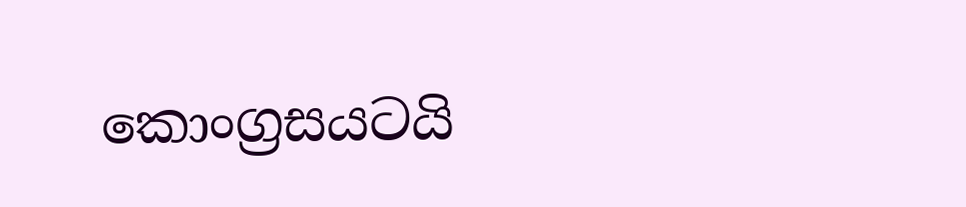කොංග්‍රසයටයි